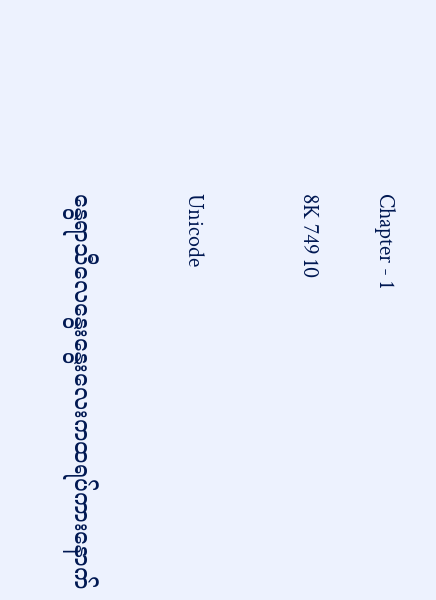Chapter - 1

8K 749 10


Unicode


နွေရာသီလေနွေးနွေးလေးကထရပ်ကားနောက်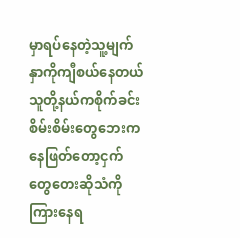မှာရပ်နေတဲ့သူ့မျက်နှာကိုကျီစယ်နေတယ် သူတို့နယ်ကစိုက်ခင်းစိမ်းစိမ်းတွေဘေးကနေဖြတ်တော့ငှက်တွေတေးဆိုသံကိုကြားနေရ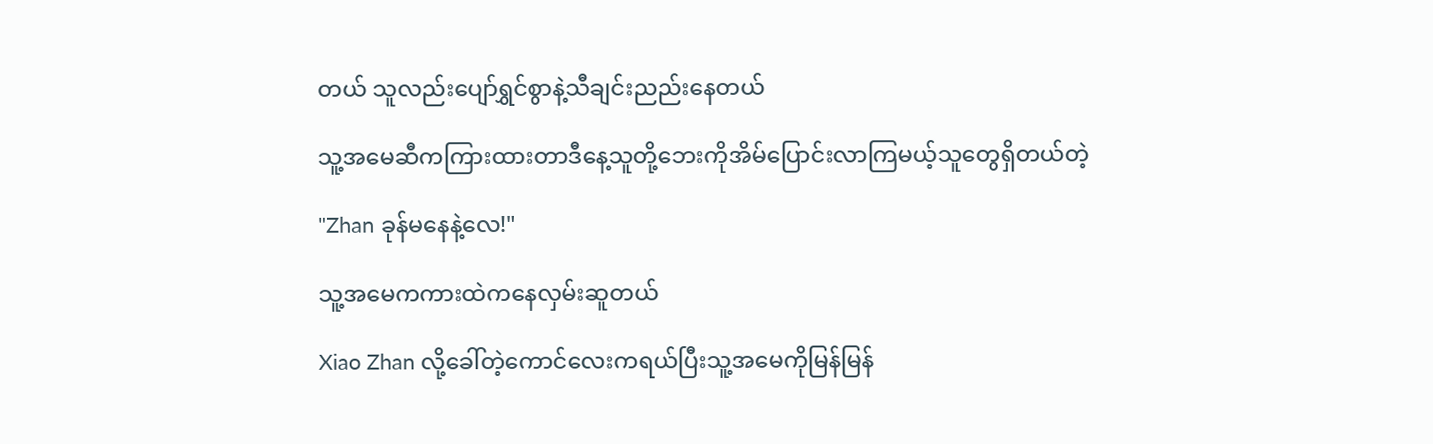တယ် သူလည်းပျော်ရွှင်စွာနဲ့သီချင်းညည်းနေတယ်

သူ့အမေဆီကကြားထားတာဒီနေ့သူတို့ဘေးကိုအိမ်ပြောင်းလာကြမယ့်သူတွေရှိတယ်တဲ့

"Zhan ခုန်မနေနဲ့လေ!"

သူ့အမေကကားထဲကနေလှမ်းဆူတယ်

Xiao Zhan လို့ခေါ်တဲ့ကောင်လေးကရယ်ပြီးသူ့အမေကိုမြန်မြန်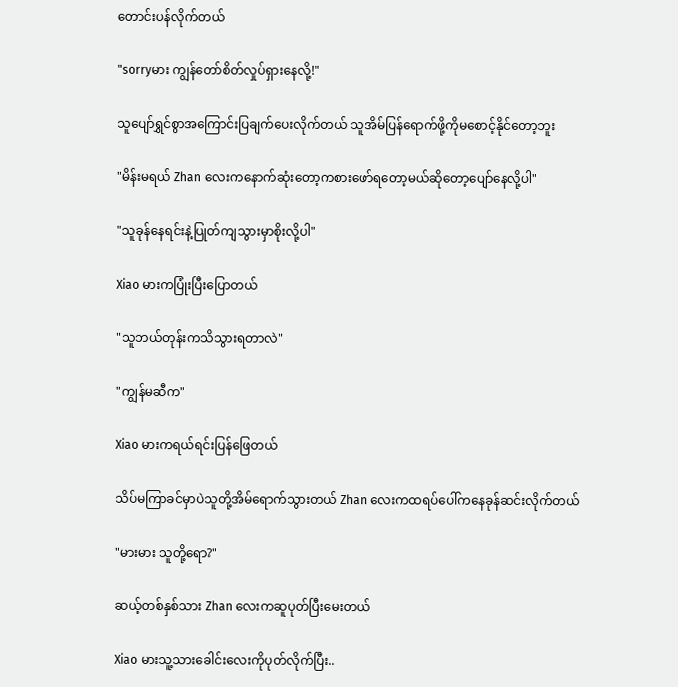တောင်းပန်လိုက်တယ်

"sorryမား ကျွန်တော်စိတ်လှုပ်ရှားနေလို့!"

သူပျော်ရွှင်စွာအကြောင်းပြချက်ပေးလိုက်တယ် သူအိမ်ပြန်ရောက်ဖို့ကိုမစောင့်နိုင်တော့ဘူး

"မိန်းမရယ် Zhan လေးကနောက်ဆုံးတော့ကစားဖော်ရတော့မယ်ဆိုတော့ပျော်နေလို့ပါ"

"သူခုန်နေရင်းနဲ့ပြုတ်ကျသွားမှာစိုးလို့ပါ"

Xiao မားကပြုံးပြီးပြောတယ်

"သူဘယ်တုန်းကသိသွားရတာလဲ"

"ကျွန်မဆီက"

Xiao မားကရယ်ရင်းပြန်ဖြေတယ်

သိပ်မကြာခင်မှာပဲသူတို့အိမ်ရောက်သွားတယ် Zhan လေးကထရပ်ပေါ်ကနေခုန်ဆင်းလိုက်တယ်

"မားမား သူတို့ရော?"

ဆယ့်တစ်နှစ်သား Zhan လေးကဆူပုတ်ပြီးမေးတယ်

Xiao မားသူ့သားခေါင်းလေးကိုပုတ်လိုက်ပြီး..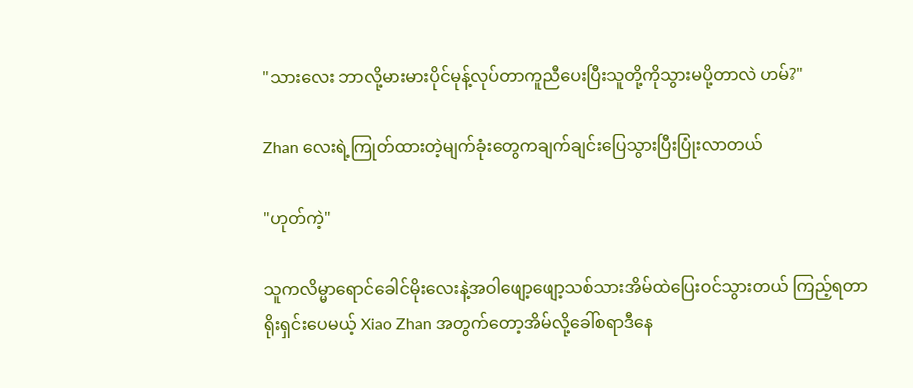"သားလေး ဘာလို့မားမားပိုင်မုန့်လုပ်တာကူညီပေးပြီးသူတို့ကိုသွားမပို့တာလဲ ဟမ်?"

Zhan လေးရဲ့ကြုတ်ထားတဲ့မျက်ခုံးတွေကချက်ချင်းပြေသွားပြီးပြုံးလာတယ်

"ဟုတ်ကဲ့"

သူကလိမ္မာရောင်ခေါင်မိုးလေးနဲ့အဝါဖျော့ဖျော့သစ်သားအိမ်ထဲပြေးဝင်သွားတယ် ကြည့်ရတာရိုးရှင်းပေမယ့် Xiao Zhan အတွက်တော့အိမ်လို့ခေါ်စရာဒီနေ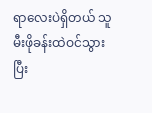ရာလေးပဲရှိတယ် သူမီးဖိုခန်းထဲဝင်သွားပြီး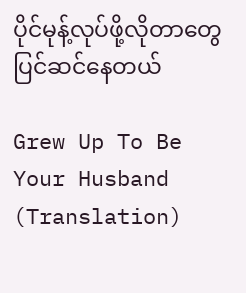ပိုင်မုန့်လုပ်ဖို့လိုတာတွေပြင်ဆင်နေတယ်

Grew Up To Be Your Husband (Translation)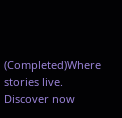(Completed)Where stories live. Discover now